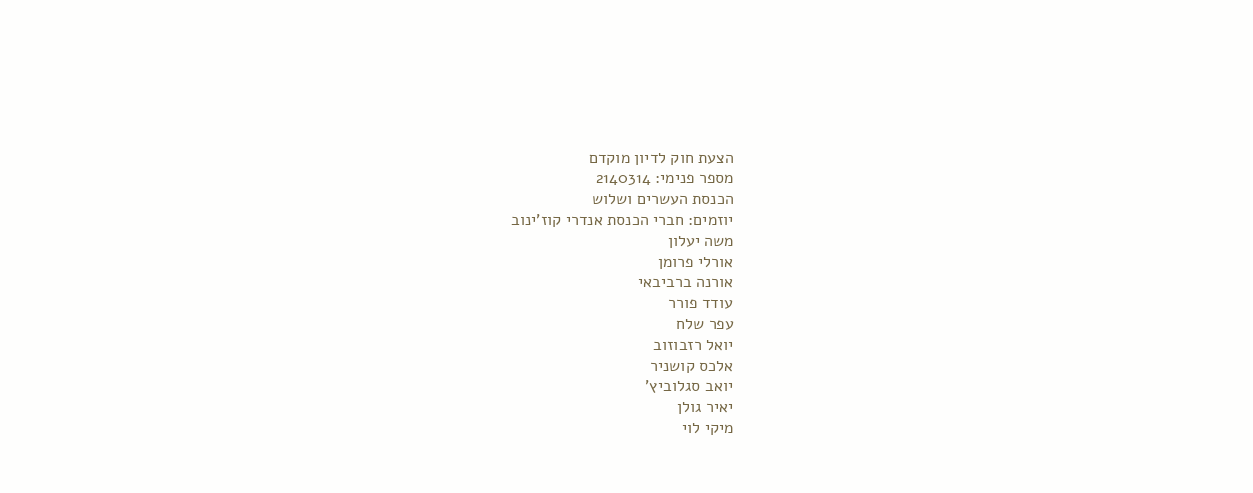הצעת חוק לדיון מוקדם
מספר פנימי: 2140314
הכנסת העשרים ושלוש
יוזמים: חברי הכנסת אנדרי קוז'ינוב
משה יעלון
אורלי פרומן
אורנה ברביבאי
עודד פורר
עפר שלח
יואל רזבוזוב
אלכס קושניר
יואב סגלוביץ'
יאיר גולן
מיקי לוי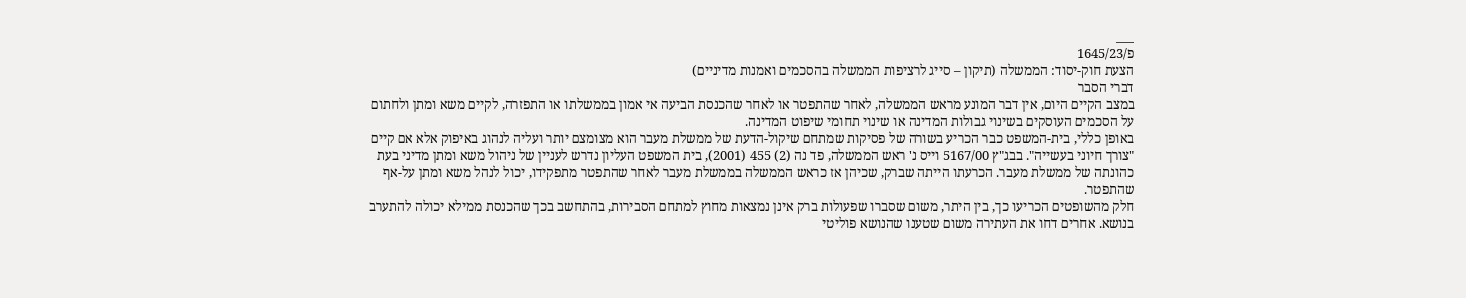___
פ/1645/23
הצעת חוק-יסוד: הממשלה (תיקון – סייג לרציפות הממשלה בהסכמים ואמנות מדיניים)
דברי הסבר
במצב הקיים היום, אין דבר המונע מראש הממשלה, לאחר שהתפטר או לאחר שהכנסת הביעה אי אמון בממשלתו או התפזרה, לקיים משא ומתן ולחתום על הסכמים העוסקים בשינוי גבולות המדינה או שינוי תחומי שיפוט המדינה.
באופן כללי, בית-המשפט כבר הכריע בשורה של פסיקות שמתחם שיקול-הדעת של ממשלת מעבר הוא מצומצם יותר ועליה לנהוג באיפוק אלא אם קיים "צורך חיוני בעשייה". בבג"ץ 5167/00 וייס נ' ראש הממשלה, פד נה (2) 455 (2001), בית המשפט העליון נדרש לעניין של ניהול משא ומתן מדיני בעת כהונתה של ממשלת מעבר. הכרעתו הייתה שברק, שכיהן אז כראש הממשלה בממשלת מעבר לאחר שהתפטר מתפקידו, יכול לנהל משא ומתן על-אף שהתפטר.
חלק מהשופטים הכריעו כך, בין היתר, משום שסברו שפעולות ברק אינן נמצאות מחוץ למתחם הסבירות, בהתחשב בכך שהכנסת ממילא יכולה להתערב בנושא. אחרים דחו את העתירה משום שטענו שהנושא פוליטי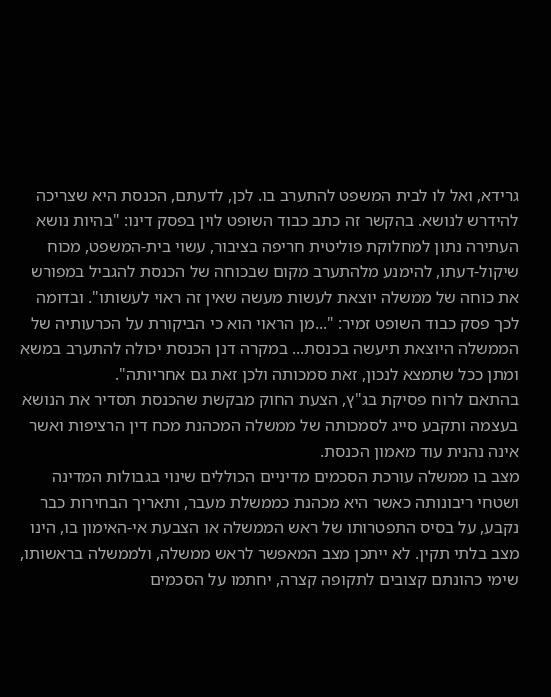גרידא, ואל לו לבית המשפט להתערב בו. לכן, לדעתם, הכנסת היא שצריכה להידרש לנושא. בהקשר זה כתב כבוד השופט לוין בפסק דינו: "בהיות נושא העתירה נתון למחלוקת פוליטית חריפה בציבור, עשוי בית-המשפט, מכוח שיקול-דעתו, להימנע מלהתערב מקום שבכוחה של הכנסת להגביל במפורש את כוחה של ממשלה יוצאת לעשות מעשה שאין זה ראוי לעשותו". ובדומה לכך פסק כבוד השופט זמיר: "...מן הראוי הוא כי הביקורת על הכרעותיה של הממשלה היוצאת תיעשה בכנסת... במקרה דנן הכנסת יכולה להתערב במשא ומתן ככל שתמצא לנכון, זאת סמכותה ולכן זאת גם אחריותה".
בהתאם לרוח פסיקת בג"ץ, הצעת החוק מבקשת שהכנסת תסדיר את הנושא בעצמה ותקבע סייג לסמכותה של ממשלה המכהנת מכח דין הרציפות ואשר אינה נהנית עוד מאמון הכנסת.
מצב בו ממשלה עורכת הסכמים מדיניים הכוללים שינוי בגבולות המדינה ושטחי ריבונותה כאשר היא מכהנת כממשלת מעבר, ותאריך הבחירות כבר נקבע, על בסיס התפטרותו של ראש הממשלה או הצבעת אי-האימון בו, הינו מצב בלתי תקין. לא ייתכן מצב המאפשר לראש ממשלה, ולממשלה בראשותו, שימי כהונתם קצובים לתקופה קצרה, יחתמו על הסכמים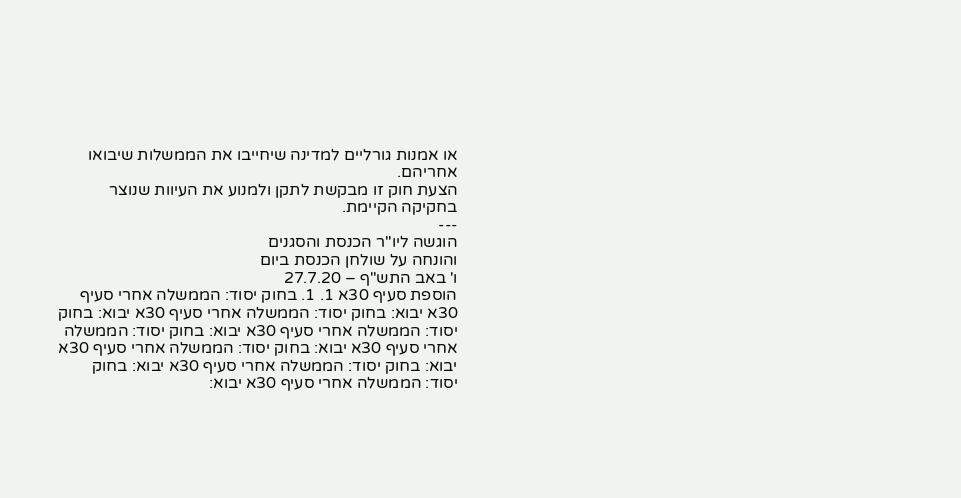או אמנות גורליים למדינה שיחייבו את הממשלות שיבואו אחריהם.
הצעת חוק זו מבקשת לתקן ולמנוע את העיוות שנוצר בחקיקה הקיימת.
---
הוגשה ליו"ר הכנסת והסגנים
והונחה על שולחן הכנסת ביום
ו' באב התש"ף – 27.7.20
הוספת סעיף 30א 1. 1. בחוק יסוד: הממשלה אחרי סעיף 30א יבוא: בחוק יסוד: הממשלה אחרי סעיף 30א יבוא: בחוק יסוד: הממשלה אחרי סעיף 30א יבוא: בחוק יסוד: הממשלה אחרי סעיף 30א יבוא: בחוק יסוד: הממשלה אחרי סעיף 30א יבוא: בחוק יסוד: הממשלה אחרי סעיף 30א יבוא: בחוק יסוד: הממשלה אחרי סעיף 30א יבוא: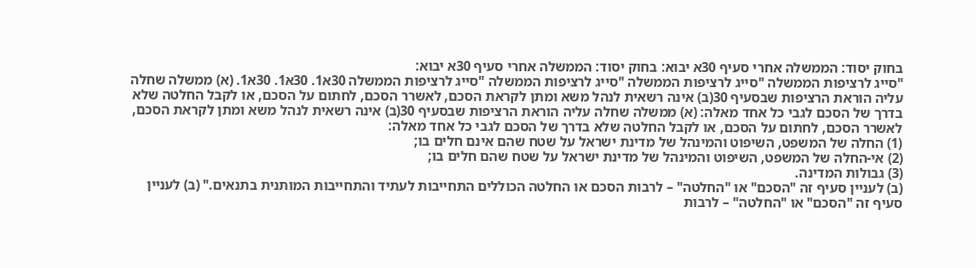בחוק יסוד: הממשלה אחרי סעיף 30א יבוא: בחוק יסוד: הממשלה אחרי סעיף 30א יבוא:
"סייג לרציפות הממשלה "סייג לרציפות הממשלה "סייג לרציפות הממשלה "סייג לרציפות הממשלה 30א1. 30א1. 30א1. (א) ממשלה שחלה עליה הוראת הרציפות שבסעיף 30(ב) אינה רשאית לנהל משא ומתן לקראת הסכם, לאשרר הסכם, לחתום על הסכם, או לקבל החלטה שלא בדרך של הסכם לגבי כל אחד מאלה: (א) ממשלה שחלה עליה הוראת הרציפות שבסעיף 30(ב) אינה רשאית לנהל משא ומתן לקראת הסכם, לאשרר הסכם, לחתום על הסכם, או לקבל החלטה שלא בדרך של הסכם לגבי כל אחד מאלה:
(1) החלה של המשפט, השיפוט והמינהל של מדינת ישראל על שטח שהם אינם חלים בו;
(2) אי-החלה של המשפט, השיפוט והמינהל של מדינת ישראל על שטח שהם חלים בו;
(3) גבולות המדינה.
(ב) לעניין סעיף זה "הסכם" או "החלטה" – לרבות הסכם או החלטה הכוללים התחייבות לעתיד והתחייבות המותנית בתנאים." (ב) לעניין סעיף זה "הסכם" או "החלטה" – לרבות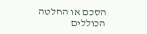הסכם או החלטה הכוללים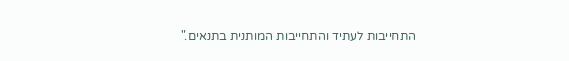התחייבות לעתיד והתחייבות המותנית בתנאים."